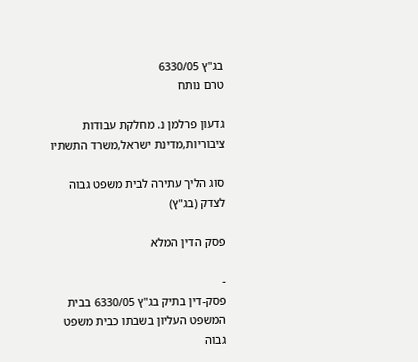בג"ץ 6330/05
טרם נותח

גדעון פרלמן נ. מחלקת עבודות ציבוריות,מדינת ישראל,משרד התשתיו

סוג הליך עתירה לבית משפט גבוה לצדק (בג"ץ)

פסק הדין המלא

-
פסק-דין בתיק בג"ץ 6330/05 בבית המשפט העליון בשבתו כבית משפט גבוה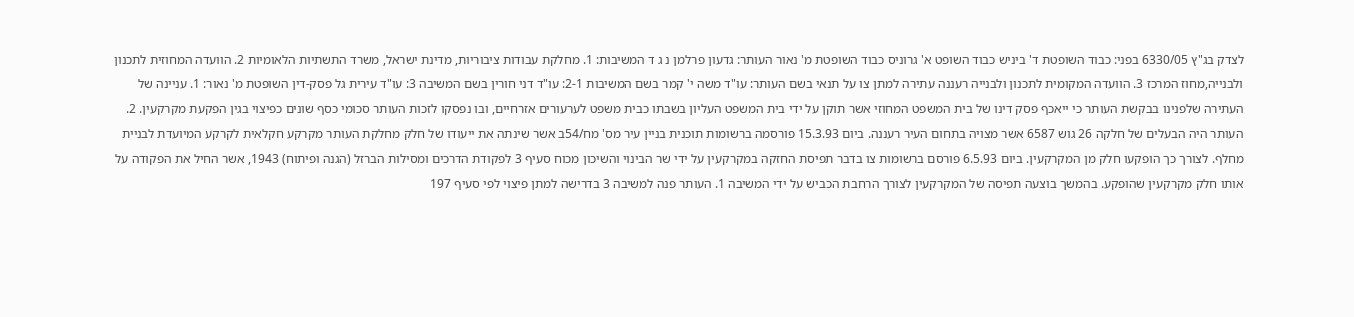לצדק בג"ץ 6330/05 בפני: כבוד השופטת ד' ביניש כבוד השופט א' גרוניס כבוד השופטת מ' נאור העותר: גדעון פרלמן נ ג ד המשיבות: 1. מחלקת עבודות ציבוריות, מדינת ישראל, משרד התשתיות הלאומיות 2. הוועדה המחוזית לתכנון ולבנייה,מחוז המרכז 3. הוועדה המקומית לתכנון ולבנייה רעננה עתירה למתן צו על תנאי בשם העותר: עו"ד משה י' קמר בשם המשיבות 2-1: עו"ד דני חורין בשם המשיבה 3: עו"ד עירית גל פסק-דין השופטת מ' נאור: 1. עניינה של העתירה שלפנינו בבקשת העותר כי ייאכף פסק דינו של בית המשפט המחוזי אשר תוקן על ידי בית המשפט העליון בשבתו כבית משפט לערעורים אזרחיים, ובו נפסקו לזכות העותר סכומי כסף שונים כפיצוי בגין הפקעת מקרקעין. 2. העותר היה הבעלים של חלקה 26 גוש 6587 אשר מצויה בתחום העיר רעננה. ביום 15.3.93 פורסמה ברשומות תוכנית בניין עיר מס' מח/54ב אשר שינתה את ייעודו של חלק מחלקת העותר מקרקע חקלאית לקרקע המיועדת לבניית מחלף. לצורך כך הופקעו חלק מן המקרקעין. ביום 6.5.93 פורסם ברשומות צו בדבר תפיסת החזקה במקרקעין על ידי שר הבינוי והשיכון מכוח סעיף 3 לפקודת הדרכים ומסילות הברזל (הגנה ופיתוח) 1943, אשר החיל את הפקודה על אותו חלק מקרקעין שהופקע. בהמשך בוצעה תפיסה של המקרקעין לצורך הרחבת הכביש על ידי המשיבה 1. העותר פנה למשיבה 3 בדרישה למתן פיצוי לפי סעיף 197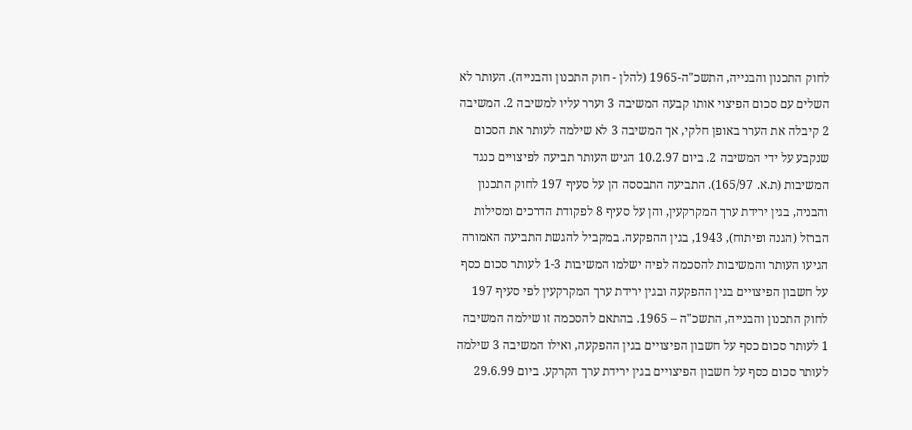לחוק התכנון והבנייה, התשכ"ה-1965 (להלן - חוק התכנון והבנייה). העותר לא השלים עם סכום הפיצוי אותו קבעה המשיבה 3 וערר עליו למשיבה 2. המשיבה 2 קיבלה את הערר באופן חלקי, אך המשיבה 3 לא שילמה לעותר את הסכום שנקבע על ידי המשיבה 2. ביום 10.2.97 הגיש העותר תביעה לפיצויים כנגד המשיבות (ת.א. 165/97). התביעה התבססה הן על סעיף 197 לחוק התכנון והבניה, בגין ירידת ערך המקרקעין, והן על סעיף 8 לפקודת הדרכים ומסילות הברזל (הגנה ופיתוח), 1943, בגין ההפקעה. במקביל להגשת התביעה האמורה הגיעו העותר והמשיבות להסכמה לפיה ישלמו המשיבות 1-3 לעותר סכום כסף על חשבון הפיצויים בגין ההפקעה ובגין ירידת ערך המקרקעין לפי סעיף 197 לחוק התכנון והבנייה, התשכ"ה – 1965. בהתאם להסכמה זו שילמה המשיבה 1 לעותר סכום כסף על חשבון הפיצויים בגין ההפקעה, ואילו המשיבה 3 שילמה לעותר סכום כסף על חשבון הפיצויים בגין ירידת ערך הקרקע. ביום 29.6.99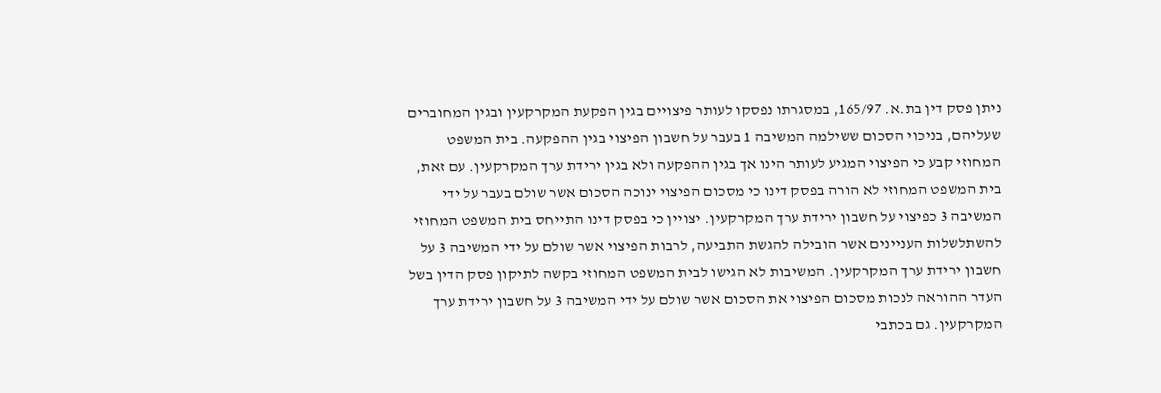ניתן פסק דין בת.א. 165/97, במסגרתו נפסקו לעותר פיצויים בגין הפקעת המקרקעין ובגין המחוברים שעליהם, בניכוי הסכום ששילמה המשיבה 1 בעבר על חשבון הפיצוי בגין ההפקעה. בית המשפט המחוזי קבע כי הפיצוי המגיע לעותר הינו אך בגין ההפקעה ולא בגין ירידת ערך המקרקעין. עם זאת, בית המשפט המחוזי לא הורה בפסק דינו כי מסכום הפיצוי ינוכה הסכום אשר שולם בעבר על ידי המשיבה 3 כפיצוי על חשבון ירידת ערך המקרקעין. יצויין כי בפסק דינו התייחס בית המשפט המחוזי להשתלשלות העניינים אשר הובילה להגשת התביעה, לרבות הפיצוי אשר שולם על ידי המשיבה 3 על חשבון ירידת ערך המקרקעין. המשיבות לא הגישו לבית המשפט המחוזי בקשה לתיקון פסק הדין בשל העדר ההוראה לנכות מסכום הפיצוי את הסכום אשר שולם על ידי המשיבה 3 על חשבון ירידת ערך המקרקעין. גם בכתבי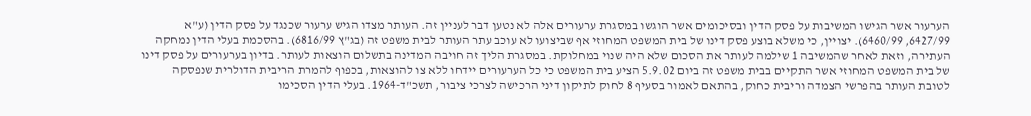הערעור אשר הגישו המשיבות על פסק הדין ובסיכומים אשר הוגשו במסגרת ערעורים אלה לא נטען דבר לעניין זה. העותר מצדו הגיש ערעור שכנגד על פסק הדין (ע"א 6427/99, 6460/99). יצויין, כי משלא בוצע פסק דינו של בית המשפט המחוזי אף שביצועו לא עוכב עתר העותר לבית משפט זה (בג"ץ 6816/99). בהסכמת בעלי הדין נמחקה העתירה, וזאת לאחר שהמשיבה 1 שילמה לעותר את הסכום שלא היה שנוי במחלוקת. במסגרת הליך זה חויבה המדינה בתשלום הוצאות לעותר. בדיון בערעורים על פסק דינו של בית המשפט המחוזי אשר התקיים בבית משפט זה ביום 5.9.02 הציע בית המשפט כי כל הערעורים יידחו ללא צו להוצאות, בכפוף להמרת הריבית הדולרית שנפסקה לטובת העותר בהפרשי הצמדה וריבית כחוק, בהתאם לאמור בסעיף 8 לחוק לתיקון דיני הרכישה לצרכי ציבור, תשכ"ד-1964. בעלי הדין הסכימו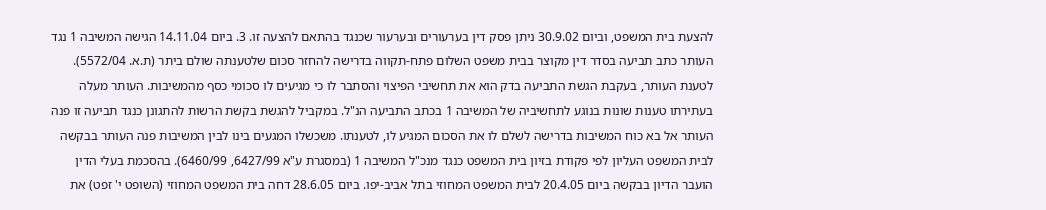להצעת בית המשפט, וביום 30.9.02 ניתן פסק דין בערעורים ובערעור שכנגד בהתאם להצעה זו. 3. ביום 14.11.04 הגישה המשיבה 1 נגד העותר כתב תביעה בסדר דין מקוצר בבית משפט השלום פתח-תקווה בדרישה להחזר סכום שלטענתה שולם ביתר (ת.א. 5572/04). לטענת העותר, בעקבת הגשת התביעה בדק הוא את תחשיבי הפיצוי והסתבר לו כי מגיעים לו סכומי כסף מהמשיבות. העותר מעלה בעתירתו טענות שונות בנוגע לתחשיביה של המשיבה 1 בכתב התביעה הנ"ל. במקביל להגשת בקשת הרשות להתגונן כנגד תביעה זו פנה העותר אל בא כוח המשיבות בדרישה לשלם לו את הסכום המגיע לו, לטענתו. משכשלו המגעים בינו לבין המשיבות פנה העותר בבקשה לבית המשפט העליון לפי פקודת בזיון בית המשפט כנגד מנכ"ל המשיבה 1 (במסגרת ע"א 6427/99, 6460/99). בהסכמת בעלי הדין הועבר הדיון בבקשה ביום 20.4.05 לבית המשפט המחוזי בתל אביב-יפו. ביום 28.6.05 דחה בית המשפט המחוזי (השופט י' זפט) את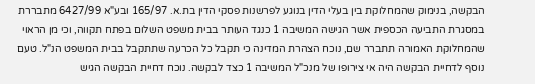הבקשה, בנימוק שהמחלוקת בין בעלי הדין בנוגע לפרשנות פסקי הדין בת.א. 165/97 ובע"א 6427/99 מתבררת במסגרת התביעה הכספית אשר הגישה המשיבה 1 כנגד העותר בבית משפט השלום בפתח תקווה, וכי מן הראוי שהמחלוקת האמורה תתברר שם, נוכח הצהרת המדינה כי תקבל כל הכרעה שתתקבל בבית המשפט הנ"ל. טעם נוסף לדחיית הבקשה היה אי צירופו של מנכ"ל המשיבה 1 כצד לבקשה. נוכח דחיית הבקשה הגיש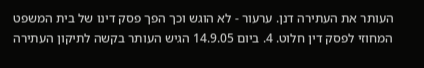העותר את העתירה דנן. ערעור - לא הוגש וכך הפך פסק דינו של בית המשפט המחוזי לפסק דין חלוט. 4. ביום 14.9.05 הגיש העותר בקשה לתיקון העתירה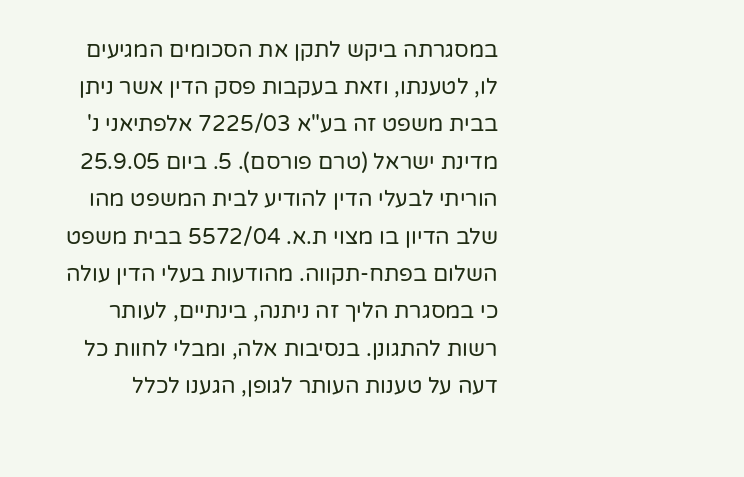במסגרתה ביקש לתקן את הסכומים המגיעים לו, לטענתו, וזאת בעקבות פסק הדין אשר ניתן בבית משפט זה בע"א 7225/03 אלפתיאני נ' מדינת ישראל (טרם פורסם). 5. ביום 25.9.05 הוריתי לבעלי הדין להודיע לבית המשפט מהו שלב הדיון בו מצוי ת.א. 5572/04 בבית משפט השלום בפתח-תקווה. מהודעות בעלי הדין עולה כי במסגרת הליך זה ניתנה, בינתיים, לעותר רשות להתגונן. בנסיבות אלה, ומבלי לחוות כל דעה על טענות העותר לגופן, הגענו לכלל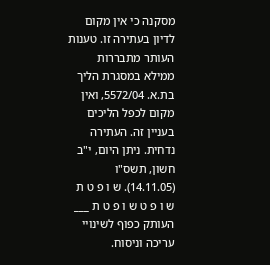מסקנה כי אין מקום לדיון בעתירה זו. טענות העותר מתבררות ממילא במסגרת הליך בת.א. 5572/04, ואין מקום לכפל הליכים בעניין זה. העתירה נדחית. ניתן היום, י"ב חשון, תשס"ו (14.11.05). ש ו פ ט ת ש ו פ ט ש ו פ ט ת ___ העותק כפוף לשינויי עריכה וניסוח.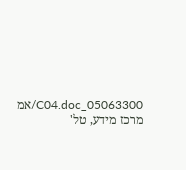05063300_C04.doc/אמ מרכז מידע, טל'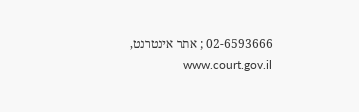02-6593666 ; אתר אינטרנט, www.court.gov.il